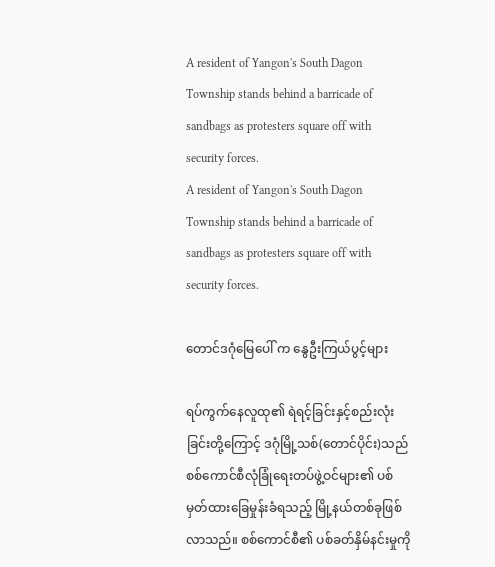A resident of Yangon's South Dagon Township stands behind a barricade of sandbags as protesters square off with security forces.
A resident of Yangon's South Dagon Township stands behind a barricade of sandbags as protesters square off with security forces.

တောင်ဒဂုံမြေပေါ် က နွေဦးကြယ်ပွင့်များ

ရပ်ကွက်နေလူထု၏ ရဲရင့်ခြင်းနှင့်စည်းလုံးခြင်းတို့ကြောင့် ဒဂုံမြို့သစ်(တောင်ပိုင်း)သည် စစ်ကောင်စီလုံခြုံရေးတပ်ဖွဲ့ဝင်များ၏ ပစ်မှတ်ထားခြေမှုန်းခံရသည့် မြို့နယ်တစ်ခုဖြစ်လာသည်။ စစ်ကောင်စီ၏ ပစ်ခတ်နှိမ်နင်းမှုကို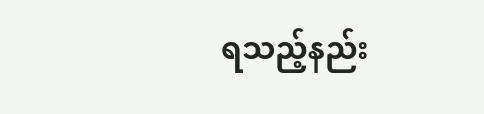ရသည့်နည်း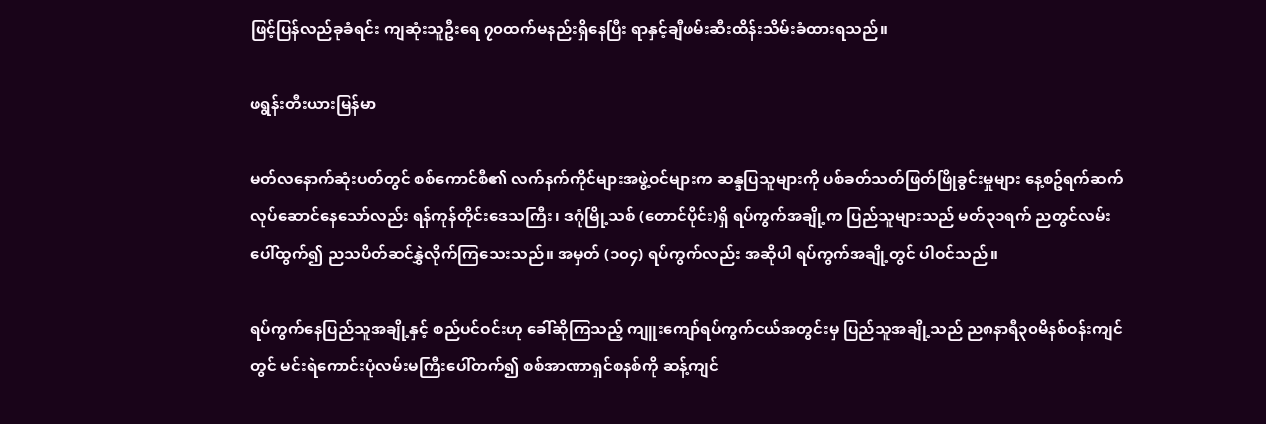ဖြင့်ပြန်လည်ခုခံရင်း ကျဆုံးသူဦးရေ ၇၀ထက်မနည်းရှိနေပြီး ရာနှင့်ချီဖမ်းဆီးထိန်းသိမ်းခံထားရသည်။

ဖရွန်းတီးယားမြန်မာ

မတ်လနောက်ဆုံးပတ်တွင် စစ်ကောင်စီ၏ လက်နက်ကိုင်များအဖွဲ့ဝင်များက ဆန္ဒပြသူများကို ပစ်ခတ်သတ်ဖြတ်ဖြိုခွင်းမှုများ နေ့စဥ်ရက်ဆက် လုပ်ဆောင်နေသော်လည်း ရန်ကုန်တိုင်းဒေသကြီး၊ ဒဂုံမြို့သစ် (တောင်ပိုင်း)ရှိ ရပ်ကွက်အချို့က ပြည်သူများသည် မတ်၃၁ရက် ညတွင်လမ်းပေါ်ထွက်၍ ညသပိတ်ဆင်နွှဲလိုက်ကြသေးသည်။ အမှတ် (၁၀၄) ရပ်ကွက်လည်း အဆိုပါ ရပ်ကွက်အချို့တွင် ပါဝင်သည်။

ရပ်ကွက်နေပြည်သူအချို့နှင့် စည်ပင်ဝင်းဟု ခေါ်ဆိုကြသည့် ကျူးကျော်ရပ်ကွက်ငယ်အတွင်းမှ ပြည်သူအချို့သည် ည၈နာရီ၃၀မိနစ်ဝန်းကျင်တွင် မင်းရဲကောင်းပုံလမ်းမကြီးပေါ်တက်၍ စစ်အာဏာရှင်စနစ်ကို ဆန့်ကျင်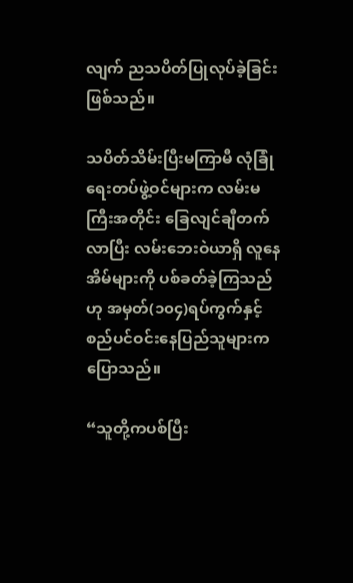လျက် ညသပိတ်ပြုလုပ်ခဲ့ခြင်းဖြစ်သည်။

သပိတ်သိမ်းပြီးမကြာမီ လုံခြုံရေးတပ်ဖွဲ့ဝင်များက လမ်းမကြီးအတိုင်း ခြေလျင်ချီတက်လာပြီး လမ်းဘေးဝဲယာရှိ လူနေအိမ်များကို ပစ်ခတ်ခဲ့ကြသည်ဟု အမှတ်(၁၀၄)ရပ်ကွက်နှင့် စည်ပင်ဝင်းနေပြည်သူများက ပြောသည်။

“သူတို့ကပစ်ပြီး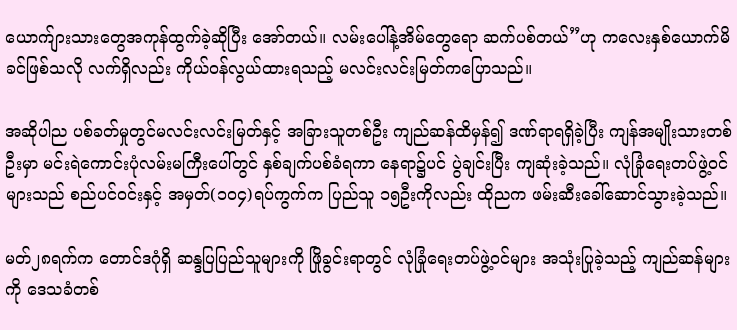ယောက်ျားသားတွေအကုန်ထွက်ခဲ့ဆိုပြီး အော်တယ်။ လမ်းပေါ်နဲ့အိမ်တွေရော ဆက်ပစ်တယ်”ဟု ကလေးနှစ်ယောက်မိခင်ဖြစ်သလို လက်ရှိလည်း ကိုယ်ဝန်လွယ်ထားရသည့် မလင်းလင်းမြတ်ကပြောသည်။

အဆိုပါည ပစ်ခတ်မှုတွင်မလင်းလင်းမြတ်နှင့် အခြားသူတစ်ဦး ကျည်ဆန်ထိမှန်၍ ဒဏ်ရာရရှိခဲ့ပြီး ကျန်အမျိုးသားတစ်ဦးမှာ မင်းရဲကောင်းပုံလမ်းမကြီးပေါ်တွင် နှစ်ချက်ပစ်ခံရကာ နေရာ၌ပင် ပွဲချင်းပြီး ကျဆုံးခဲ့သည်။ လုံခြုံရေးတပ်ဖွဲ့ဝင်များသည် စည်ပင်ဝင်းနှင့် အမှတ်(၁၀၄)ရပ်ကွက်က ပြည်သူ ၁၅ဦးကိုလည်း ထိုညက ဖမ်းဆီးခေါ်ဆောင်သွားခဲ့သည်။

မတ်၂၈ရက်က တောင်ဒဂုံရှိ ဆန္ဒပြပြည်သူများကို ဖြိုခွင်းရာတွင် လုံခြုံရေးတပ်ဖွဲ့ဝင်များ အသုံးပြုခဲ့သည့် ကျည်ဆန်များကို ဒေသခံတစ်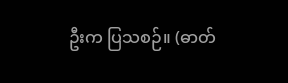ဦးက ပြသစဉ်။ (ဓာတ်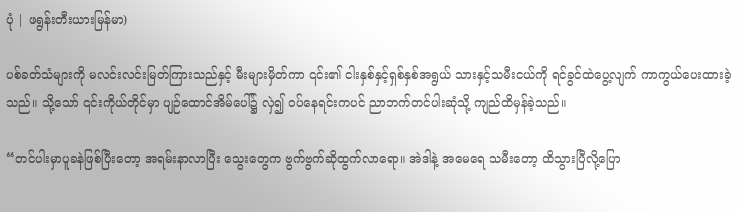ပုံ | ဖရွန်းတီးယားမြန်မာ)

ပစ်ခတ်သံများကို မလင်းလင်းမြတ်ကြားသည်နှင့် မီးများမှိတ်ကာ ၎င်း၏ ငါးနှစ်နှင့်ရှစ်နှစ်အရွယ် သားနှင့်သမီးငယ်ကို ရင်ခွင်ထဲပွေ့လျက် ကာကွယ်ပေးထားခဲ့သည်။ သို့သော် ၎င်းကိုယ်တိုင်မှာ ပျဉ်ထောင်အိမ်ပေါ်၌ လှဲ၍ ဝပ်နေရင်းကပင် ညာဘက်တင်ပါးဆုံသို့ ကျည်ထိမှန်ခဲ့သည်။

“တင်ပါးမှာပူခနဲဖြစ်ပြီးတော့ အရမ်းနာလာပြီး သွေးတွေက ဗွက်ဗွက်ဆိုထွက်လာရော။ အဲဒါနဲ့ အမေရေ သမီးတော့ ထိသွားပြီလို့ပြော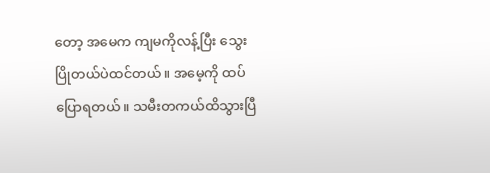တော့ အမေက ကျမကိုလန့်ပြီး သွေးပြိုတယ်ပဲထင်တယ်။ အမေ့ကို ထပ်ပြောရတယ်။ သမီးတကယ်ထိသွားပြီ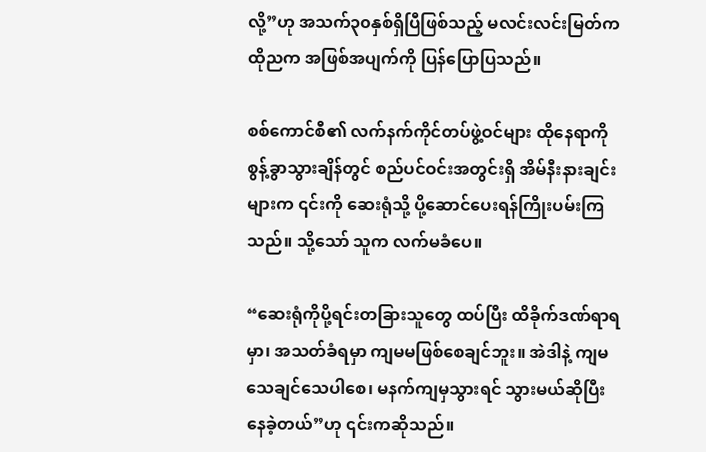လို့”ဟု အသက်၃၀နှစ်ရှိပြီဖြစ်သည့် မလင်းလင်းမြတ်က ထိုညက အဖြစ်အပျက်ကို ပြန်ပြောပြသည်။

စစ်ကောင်စီ၏ လက်နက်ကိုင်တပ်ဖွဲ့ဝင်များ ထိုနေရာကို စွန့်ခွာသွားချိန်တွင် စည်ပင်ဝင်းအတွင်းရှိ အိမ်နီးနားချင်းများက ၎င်းကို ဆေးရုံသို့ ပို့ဆောင်ပေးရန်ကြိုးပမ်းကြသည်။ သို့သော် သူက လက်မခံပေ။

“ဆေးရုံကိုပို့ရင်းတခြားသူတွေ ထပ်ပြီး ထိခိုက်ဒဏ်ရာရမှာ၊ အသတ်ခံရမှာ ကျမမဖြစ်စေချင်ဘူး။ အဲဒါနဲ့ ကျမ သေချင်သေပါစေ၊ မနက်ကျမှသွားရင် သွားမယ်ဆိုပြီးနေခဲ့တယ်”ဟု ၎င်းကဆိုသည်။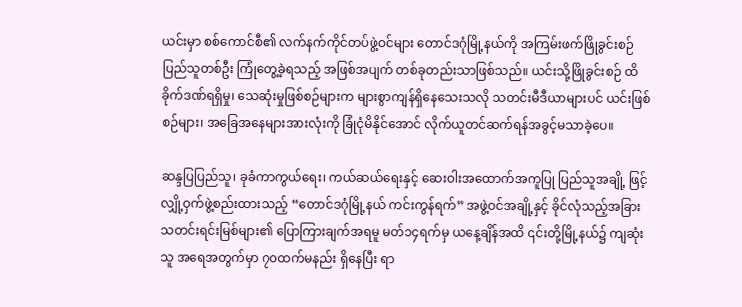ယင်းမှာ စစ်ကောင်စီ၏ လက်နက်ကိုင်တပ်ဖွဲ့ဝင်များ တောင်ဒဂုံမြို့နယ်ကို အကြမ်းဖက်ဖြိုခွင်းစဉ် ပြည်သူတစ်ဦး ကြုံတွေ့ခဲ့ရသည့် အဖြစ်အပျက် တစ်ခုတည်းသာဖြစ်သည်။ ယင်းသို့ဖြိုခွင်းစဉ် ထိခိုက်ဒဏ်ရရှိမှု၊ သေဆုံးမှုဖြစ်စဉ်များက များစွာကျန်ရှိနေသေးသလို သတင်းမီဒီယာများပင် ယင်းဖြစ်စဉ်များ၊ အခြေအနေများအားလုံးကို ခြုံငုံမိနိုင်အောင် လိုက်ယူတင်ဆက်ရန်အခွင့်မသာခဲ့ပေ။

ဆန္ဒပြပြည်သူ၊ ခုခံကာကွယ်ရေး၊ ကယ်ဆယ်ရေးနှင့် ဆေးဝါးအထောက်အကူပြု ပြည်သူအချို့ ဖြင့် လျှို့ဝှက်ဖွဲ့စည်းထားသည့် “တောင်ဒဂုံမြို့နယ် ကင်းကွန်ရက်” အဖွဲ့ဝင်အချို့နှင့် ခိုင်လုံသည့်အခြားသတင်းရင်းမြစ်များ၏ ပြောကြားချက်အရမူ မတ်၁၄ရက်မှ ယနေ့ချိန်အထိ ၎င်းတို့မြို့နယ်၌ ကျဆုံးသူ အရေအတွက်မှာ ၇၀ထက်မနည်း ရှိနေပြီး ရာ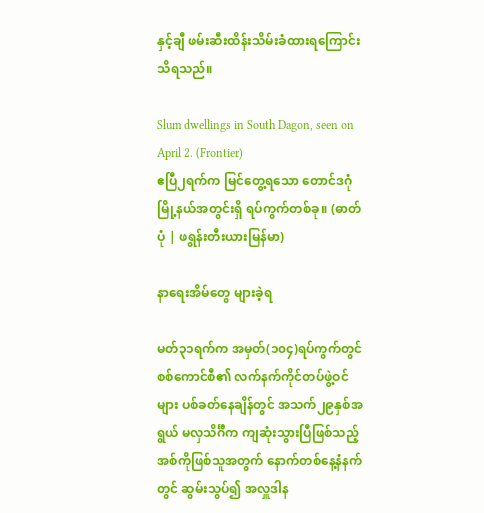နှင့်ချီ ဖမ်းဆီးထိန်းသိမ်းခံထားရကြောင်း သိရသည်။

Slum dwellings in South Dagon, seen on April 2. (Frontier)
ဧပြီ၂ရက်က မြင်တွေ့ရသော တောင်ဒဂုံမြို့နယ်အတွင်းရှိ ရပ်ကွက်တစ်ခု။ (ဓာတ်ပုံ | ဖရွန်းတီးယားမြန်မာ)

နာရေးအိမ်တွေ များခဲ့ရ

မတ်၃၁ရက်က အမှတ်(၁၀၄)ရပ်ကွက်တွင် စစ်ကောင်စီ၏ လက်နက်ကိုင်တပ်ဖွဲ့ဝင်များ ပစ်ခတ်နေချိန်တွင် အသက်၂၉နှစ်အရွယ် မလှသိင်္ဂီက ကျဆုံးသွားပြီဖြစ်သည့် အစ်ကိုဖြစ်သူအတွက် နောက်တစ်နေ့နံနက်တွင် ဆွမ်းသွပ်၍ အလှူဒါန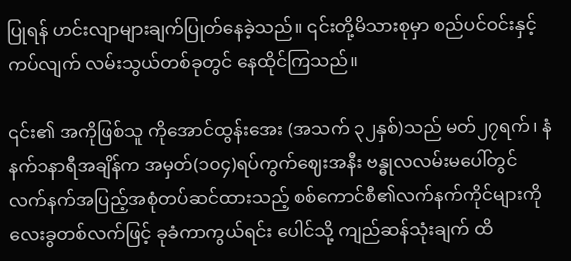ပြုရန် ဟင်းလျာများချက်ပြုတ်နေခဲ့သည်။ ၎င်းတို့မိသားစုမှာ စည်ပင်ဝင်းနှင့် ကပ်လျက် လမ်းသွယ်တစ်ခုတွင် နေထိုင်ကြသည်။

၎င်း၏ အကိုဖြစ်သူ ကိုအောင်ထွန်းအေး (အသက် ၃၂နှစ်)သည် မတ်၂၇ရက်၊ နံနက်၁နာရီအချိန်က အမှတ်(၁၀၄)ရပ်ကွက်ဈေးအနီး ဗန္ဓုလလမ်းမပေါ်တွင် လက်နက်အပြည့်အစုံတပ်ဆင်ထားသည့် စစ်ကောင်စီ၏လက်နက်ကိုင်များကို လေးခွတစ်လက်ဖြင့် ခုခံကာကွယ်ရင်း ပေါင်သို့ ကျည်ဆန်သုံးချက် ထိ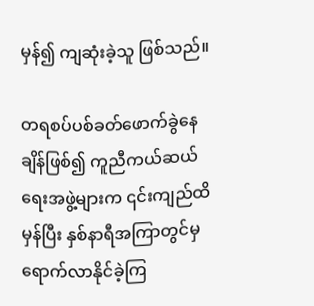မှန်၍ ကျဆုံးခဲ့သူ ဖြစ်သည်။

တရစပ်ပစ်ခတ်ဖောက်ခွဲနေချိန်ဖြစ်၍ ကူညီကယ်ဆယ်ရေးအဖွဲ့များက ၎င်းကျည်ထိမှန်ပြီး နှစ်နာရီအကြာတွင်မှ ရောက်လာနိုင်ခဲ့ကြ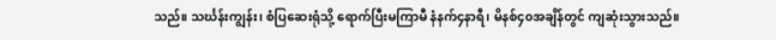သည်။ သင်္ဃန်းကျွန်း၊ စံပြဆေးရုံသို့ ရောက်ပြီးမကြာမီ နံနက်၄နာရီ၊ မိနစ်၄၀အချိန်တွင် ကျဆုံးသွားသည်။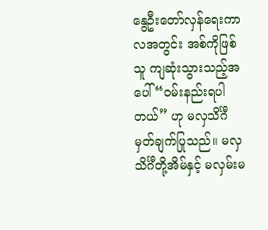နွေဦးတော်လှန်ရေးကာလအတွင်း အစ်ကိုဖြစ်သူ ကျဆုံးသွားသည့်အပေါ် “ဝမ်းနည်းရပါတယ်” ဟု မလှသိင်္ဂီ မှတ်ချက်ပြုသည်။ မလှသိင်္ဂီတို့အိမ်နှင့် မလှမ်းမ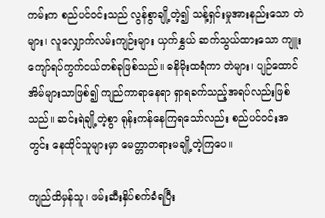ကမ်းက စည်ပင်ဝင်းသည် လွန်စွာချို့တဲ့၍ သန့်ရှင်းမှုအားနည်းသော တဲများ၊ လူလျှောက်လမ်းကျဉ်းများ ယှက်နွှယ် ဆက်သွယ်ထားသော ကျူးကျော်ရပ်ကွက်ငယ်တစ်ခုဖြစ်သည်။ ဓနိမိုးထရံကာ တဲများ၊ ပျဉ်ထောင်အိမ်များသာဖြစ်၍ ကျည်ကာရာနေရာ ရှာရခက်သည့်အရပ်လည်းဖြစ်သည်။ ဆင်းရဲချို့တဲ့စွာ ရုန်းကန်နေကြရသော်လည်း စည်ပင်ဝင်းအတွင်း နေထိုင်သူများမှာ မေတ္တာတရားမချို့တဲ့ကြပေ။

ကျည်ထိမှန်သူ၊ ဖမ်းဆီးနှိပ်စက်ခံရပြီး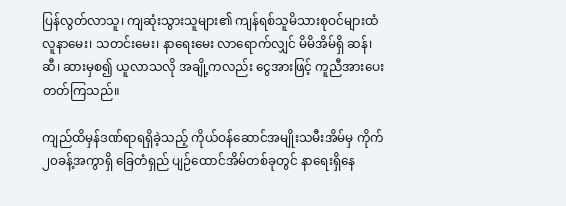ပြန်လွတ်လာသူ၊ ကျဆုံးသွားသူများ၏ ကျန်ရစ်သူမိသားစုဝင်များထံ လူနာမေး၊ သတင်းမေး၊ နာရေးမေး လာရောက်လျှင် မိမိအိမ်ရှိ ဆန်၊ ဆီ၊ ဆားမှစ၍ ယူလာသလို အချို့ကလည်း ငွေအားဖြင့် ကူညီအားပေးတတ်ကြသည်။

ကျည်ထိမှန်ဒဏ်ရာရရှိခဲ့သည့် ကိုယ်ဝန်ဆောင်အမျိုးသမီးအိမ်မှ ကိုက်၂၀ခန့်အကွာရှိ ခြေတံရှည် ပျဉ်ထောင်အိမ်တစ်ခုတွင် နာရေးရှိနေ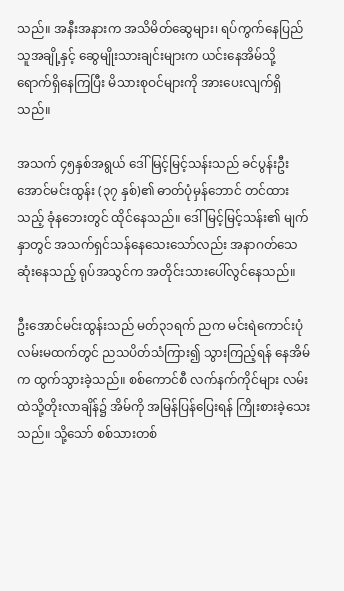သည်။ အနီးအနားက အသိမိတ်ဆွေများ၊ ရပ်ကွက်နေပြည်သူအချို့နှင့် ဆွေမျိုးသားချင်းများက ယင်းနေအိမ်သို့ ရောက်ရှိနေကြပြီး မိသားစုဝင်များကို အားပေးလျက်ရှိသည်။

အသက် ၄၅နှစ်အရွယ် ဒေါ်မြင့်မြင့်သန်းသည် ခင်ပွန်းဦးအောင်မင်းထွန်း (၃၇ နှစ်)၏ ဓာတ်ပုံမှန်ဘောင် တင်ထားသည့် ခုံနဘေးတွင် ထိုင်နေသည်။ ဒေါ်မြင့်မြင့်သန်း၏ မျက်နှာတွင် အသက်ရှင်သန်နေသေးသော်လည်း အနာဂတ်သေဆုံးနေသည့် ရုပ်အသွင်က အတိုင်းသားပေါ်လွင်နေသည်။

ဦးအောင်မင်းထွန်းသည် မတ်၃၁ရက် ညက မင်းရဲကောင်းပုံလမ်းမထက်တွင် ညသပိတ်သံကြား၍ သွားကြည့်ရန် နေအိမ်က ထွက်သွားခဲ့သည်။ စစ်ကောင်စီ လက်နက်ကိုင်များ လမ်းထဲသို့တိုးလာချိန်၌ အိမ်ကို အမြန်ပြန်ပြေးရန် ကြိုးစားခဲ့သေးသည်။ သို့သော် စစ်သားတစ်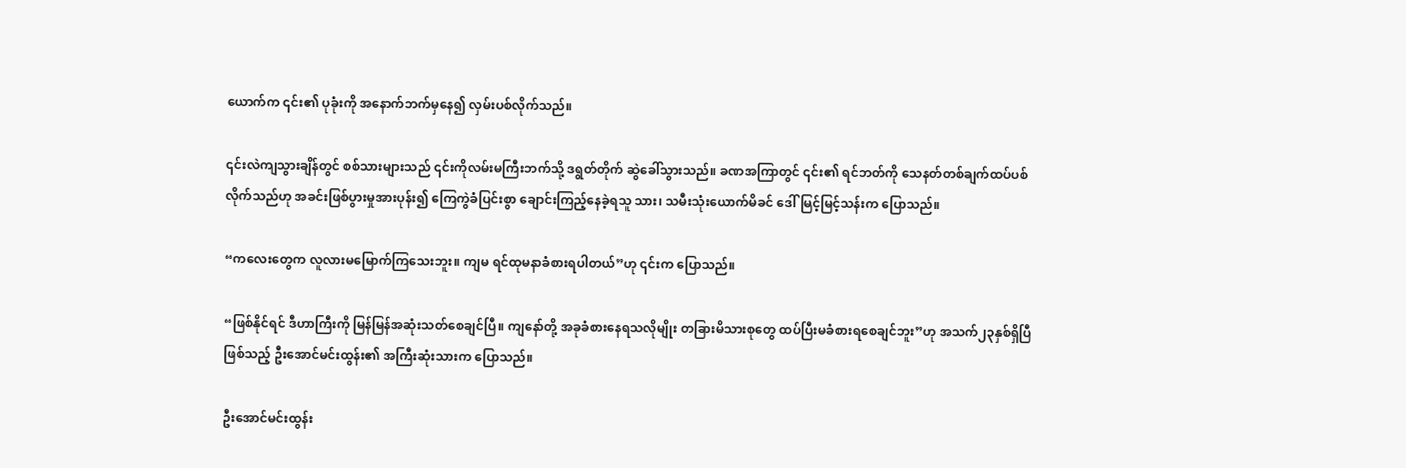ယောက်က ၎င်း၏ ပုခုံးကို အနောက်ဘက်မှနေ၍ လှမ်းပစ်လိုက်သည်။

၎င်းလဲကျသွားချိန်တွင် စစ်သားများသည် ၎င်းကိုလမ်းမကြီးဘက်သို့ ဒရွတ်တိုက် ဆွဲခေါ်သွားသည်။ ခဏအကြာတွင် ၎င်း၏ ရင်ဘတ်ကို သေနတ်တစ်ချက်ထပ်ပစ်လိုက်သည်ဟု အခင်းဖြစ်ပွားမှုအားပုန်း၍ ကြေကွဲခံပြင်းစွာ ချောင်းကြည့်နေခဲ့ရသူ သား၊ သမီးသုံးယောက်မိခင် ဒေါ်မြင့်မြင့်သန်းက ပြောသည်။

“ကလေးတွေက လူလားမမြောက်ကြသေးဘူး။ ကျမ ရင်ထုမနာခံစားရပါတယ်”ဟု ၎င်းက ပြောသည်။

“ဖြစ်နိုင်ရင် ဒီဟာကြီးကို မြန်မြန်အဆုံးသတ်စေချင်ပြီ။ ကျနော်တို့ အခုခံစားနေရသလိုမျိုး တခြားမိသားစုတွေ ထပ်ပြီးမခံစားရစေချင်ဘူး”ဟု အသက်၂၃နှစ်ရှိပြီဖြစ်သည့် ဦးအောင်မင်းထွန်း၏ အကြီးဆုံးသားက ပြောသည်။

ဦးအောင်မင်းထွန်း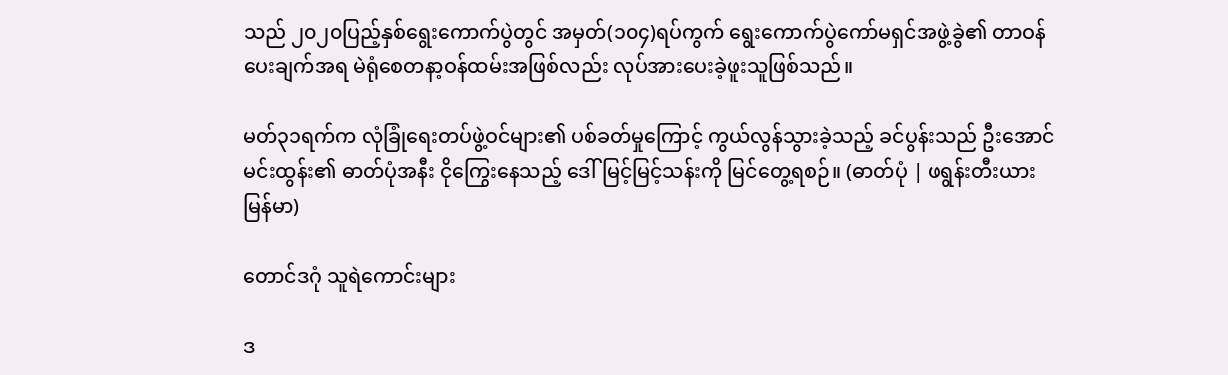သည် ၂၀၂၀ပြည့်နှစ်ရွေးကောက်ပွဲတွင် အမှတ်(၁၀၄)ရပ်ကွက် ရွေးကောက်ပွဲကော်မရှင်အဖွဲ့ခွဲ၏ တာဝန်ပေးချက်အရ မဲရုံစေတနာ့ဝန်ထမ်းအဖြစ်လည်း လုပ်အားပေးခဲ့ဖူးသူဖြစ်သည်။

မတ်၃၁ရက်က လုံခြုံရေးတပ်ဖွဲ့ဝင်များ၏ ပစ်ခတ်မှုကြောင့် ကွယ်လွန်သွားခဲ့သည့် ခင်ပွန်းသည် ဦးအောင်မင်းထွန်း၏ ဓာတ်ပုံအနီး ငိုကြွေးနေသည့် ဒေါ်မြင့်မြင့်သန်းကို မြင်တွေ့ရစဉ်။ (ဓာတ်ပုံ | ဖရွန်းတီးယားမြန်မာ)

တောင်ဒဂုံ သူရဲကောင်းများ

ဒ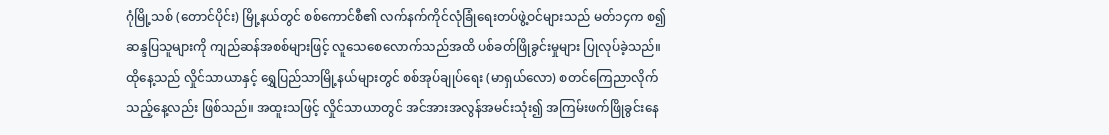ဂုံမြို့သစ် (တောင်ပိုင်း) မြို့နယ်တွင် စစ်ကောင်စီ၏ လက်နက်ကိုင်လုံခြုံရေးတပ်ဖွဲ့ဝင်များသည် မတ်၁၄က စ၍ ဆန္ဒပြသူများကို ကျည်ဆန်အစစ်များဖြင့် လူသေစေလောက်သည်အထိ ပစ်ခတ်ဖြိုခွင်းမှုများ ပြုလုပ်ခဲ့သည်။ ထိုနေ့သည် လှိုင်သာယာနှင့် ရွှေပြည်သာမြို့နယ်များတွင် စစ်အုပ်ချုပ်ရေး (မာရှယ်လော) စတင်ကြေညာလိုက်သည့်နေ့လည်း ဖြစ်သည်။ အထူးသဖြင့် လှိုင်သာယာတွင် အင်အားအလွန်အမင်းသုံး၍ အကြမ်းဖက်ဖြိုခွင်းနေ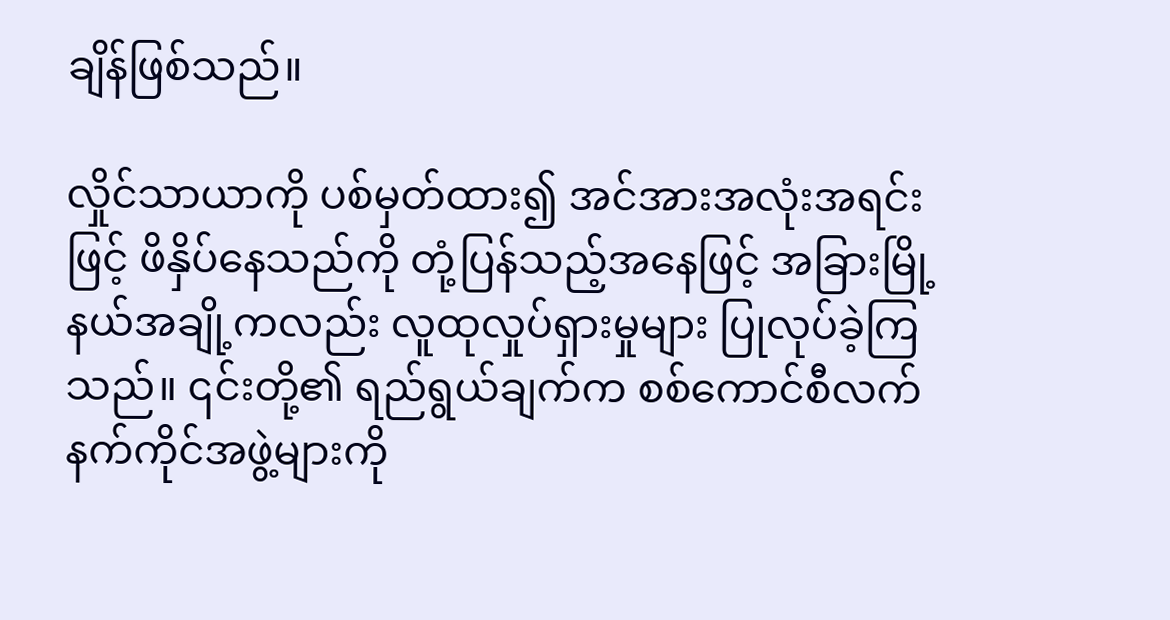ချိန်ဖြစ်သည်။

လှိုင်သာယာကို ပစ်မှတ်ထား၍ အင်အားအလုံးအရင်းဖြင့် ဖိနှိပ်နေသည်ကို တုံ့ပြန်သည့်အနေဖြင့် အခြားမြို့နယ်အချို့ကလည်း လူထုလှုပ်ရှားမှုများ ပြုလုပ်ခဲ့ကြသည်။ ၎င်းတို့၏ ရည်ရွယ်ချက်က စစ်ကောင်စီလက်နက်ကိုင်အဖွဲ့များကို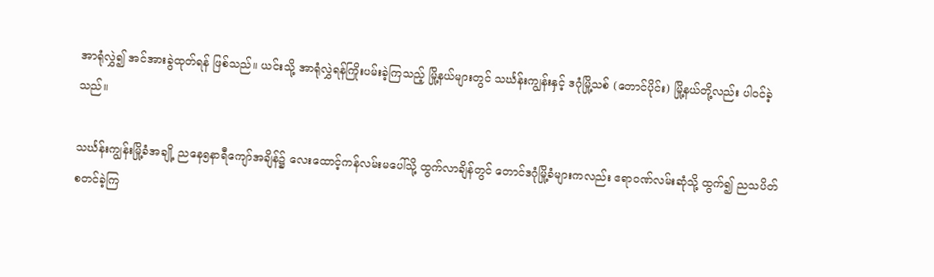အာရုံလွှဲ၍ အင်အားခွဲထုတ်ရန် ဖြစ်သည်။ ယင်းသို့ အာရုံလွှဲရန်ကြိုးပမ်းခဲ့ကြသည့် မြို့နယ်များတွင် သင်္ဃန်းကျွန်းနှင့် ဒဂုံမြို့သစ် (တောင်ပိုင်း) မြို့နယ်တို့လည်း ပါဝင်ခဲ့သည်။

သင်္ဃန်းကျွန်းမြို့ခံအချို့ ညနေ၅နာရီကျော်အချိန်၌ လေးထောင့်ကန်လမ်းမပေါ်သို့ ထွက်လာချိန်တွင် တောင်ဒဂုံမြို့ခံများကလည်း ဧရာဝဏ်လမ်းဆုံသို့ ထွက်၍ ညသပိတ် စတင်ခဲ့ကြ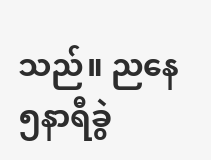သည်။ ညနေ၅နာရီခွဲ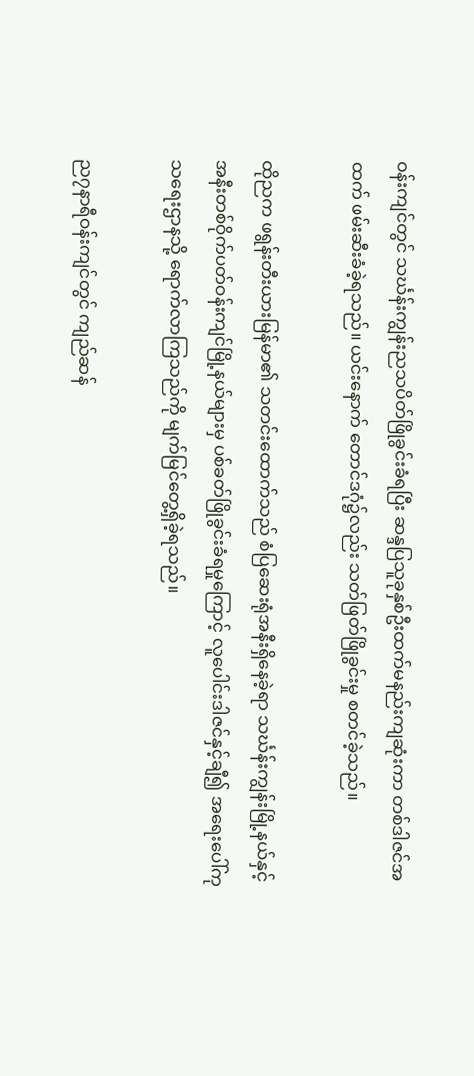ဝန်းကျင်တွင် သင်္ဃန်းကျွန်းညသပိတ်ဖြိုခွင်းခံရပြီး ဆန္ဒပြသူခုနှစ်ဦးထက်မနည်းကျဆုံးကာ တစ်ဒါဇင်အထက် ဖမ်းဆီးခံခဲ့ရသည်။ ယင်းနောက် တောင်ဒဂုံ၌လည်း သတ်ဖြတ်ဖြိုခွင်းမှု စတင်ခဲ့သည်။

ထိုညက ဖရွန်းတီးယားမြန်မာ၏ သတင်းထောက်သည် စံပြဆေးရုံအနီးရှိနေခဲ့ရာ သင်္ဃန်းကျွန်းမြို့နယ်နှင့် အနီးတစ်ဝိုက်ပတ်ဝန်းကျင်မြို့နယ်များမှ ပစ်ခတ်ဖြိုခွင်းခံရမှုကြောင့် လူပေါင်းဒါဇင်နှင့်ချီ၍ အရေးပေါ်ကုသရေးဌာနသို့ ရောက်လာကြသည်ကို မျက်မြင်တွေ့ရှိခဲ့ရသည်။

ည၇နာရီဝန်းကျင်တွင် ကျည်ဆန်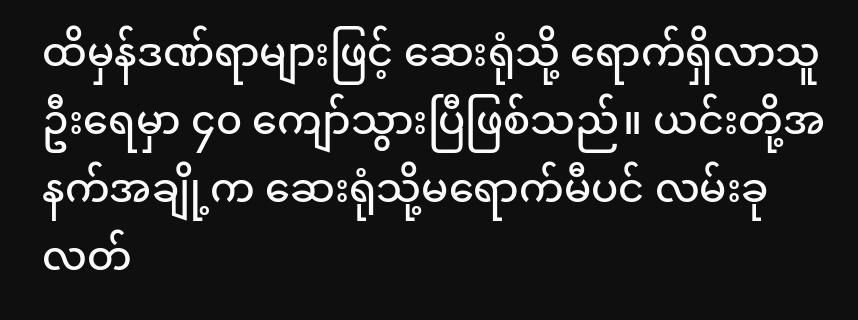ထိမှန်ဒဏ်ရာများဖြင့် ဆေးရုံသို့ ရောက်ရှိလာသူ ဦးရေမှာ ၄၀ ကျော်သွားပြီဖြစ်သည်။ ယင်းတို့အနက်အချို့က ဆေးရုံသို့မရောက်မီပင် လမ်းခုလတ်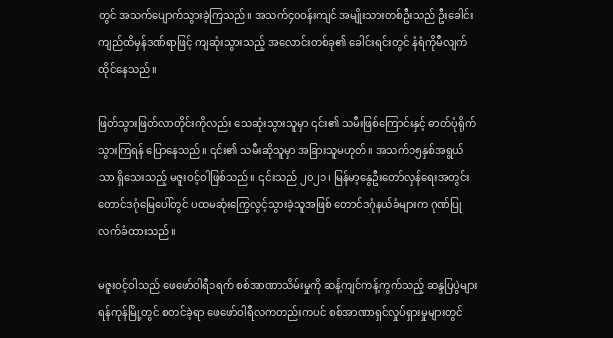တွင် အသက်ပျောက်သွားခဲ့ကြသည်။ အသက်၄၀ဝန်းကျင် အမျိုးသားတစ်ဦးသည် ဦးခေါင်းကျည်ထိမှန်ဒဏ်ရာဖြင့် ကျဆုံးသွားသည့် အလောင်းတစ်ခု၏ ခေါင်းရင်းတွင် နံရံကိုမီလျက် ထိုင်နေသည်။

ဖြတ်သွားဖြတ်လာတိုင်းကိုလည်း သေဆုံးသွားသူမှာ ၎င်း၏ သမီးဖြစ်ကြောင်းနှင့် ဓာတ်ပုံရိုက်သွားကြရန် ပြောနေသည်။ ၎င်း၏ သမီးဆိုသူမှာ အခြားသူမဟုတ်။ အသက်၁၅နှစ်အရွယ်သာ ရှိသေးသည့် မဇူးဝင့်ဝါဖြစ်သည်။ ၎င်းသည် ၂၀၂၁၊ မြန်မာ့နွေဦးတော်လှန်ရေးအတွင်း တောင်ဒဂုံမြေပေါ်တွင် ပထမဆုံးကြွေလွင့်သွားခဲ့သူအဖြစ် တောင်ဒဂုံနယ်ခံများက ဂုဏ်ပြုလက်ခံထားသည်။

မဇူးဝင့်ဝါသည် ဖေဖော်ဝါရီ၁ရက် စစ်အာဏာသိမ်းမှုကို ဆန့်ကျင်ကန့်ကွက်သည့် ဆန္ဒပြပွဲများ ရန်ကုန်မြို့တွင် စတင်ခဲ့ရာ ဖေဖော်ဝါရီလကတည်းကပင် စစ်အာဏာရှင်လှုပ်ရှားမှုများတွင်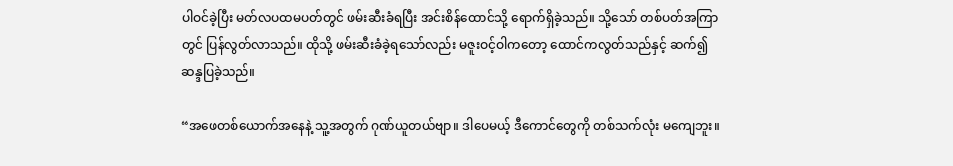ပါဝင်ခဲ့ပြီး မတ်လပထမပတ်တွင် ဖမ်းဆီးခံရပြီး အင်းစိန်ထောင်သို့ ရောက်ရှိခဲ့သည်။ သို့သော် တစ်ပတ်အကြာတွင် ပြန်လွတ်လာသည်။ ထိုသို့ ဖမ်းဆီးခံခဲ့ရသော်လည်း မဇူးဝင့်ဝါကတော့ ထောင်ကလွတ်သည်နှင့် ဆက်၍ ဆန္ဒပြခဲ့သည်။

“အဖေတစ်ယောက်အနေနဲ့ သူ့အတွက် ဂုဏ်ယူတယ်ဗျာ။ ဒါပေမယ့် ဒီကောင်တွေကို တစ်သက်လုံး မကျေဘူး။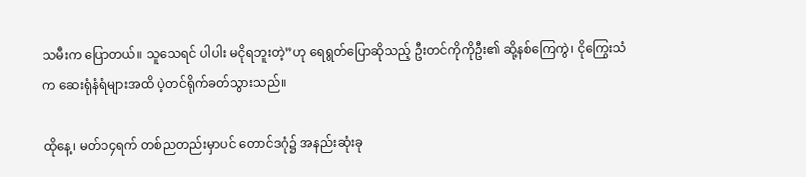သမီးက ပြောတယ်။ သူသေရင် ပါပါး မငိုရဘူးတဲ့”ဟု ရေရွတ်ပြောဆိုသည့် ဦးတင်ကိုကိုဦး၏ ဆို့နစ်ကြေကွဲ၊ ငိုကြွေးသံက ဆေးရုံနံရံများအထိ ပဲ့တင်ရိုက်ခတ်သွားသည်။

ထိုနေ့၊ မတ်၁၄ရက် တစ်ညတည်းမှာပင် တောင်ဒဂုံ၌ အနည်းဆုံးခု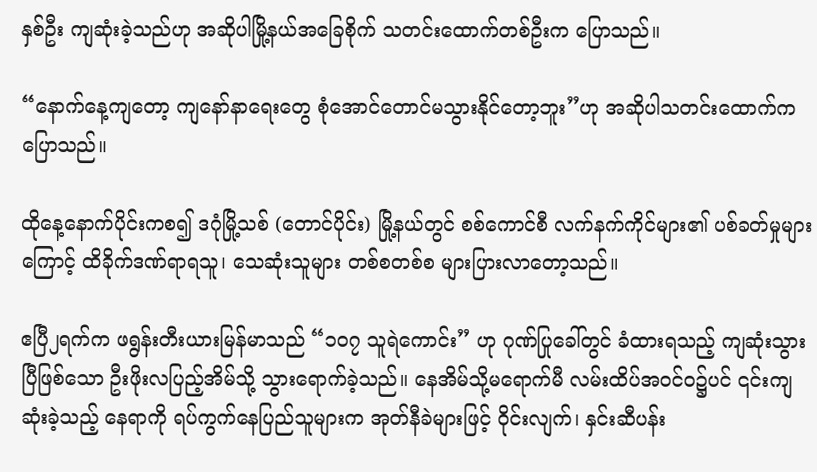နှစ်ဦး ကျဆုံးခဲ့သည်ဟု အဆိုပါမြို့နယ်အခြေစိုက် သတင်းထောက်တစ်ဦးက ပြောသည်။

“နောက်နေ့ကျတော့ ကျနော်နာရေးတွေ စုံအောင်တောင်မသွားနိုင်တော့ဘူး”ဟု အဆိုပါသတင်းထောက်က ပြောသည်။

ထိုနေ့နောက်ပိုင်းကစ၍ ဒဂုံမြို့သစ် (တောင်ပိုင်း) မြို့နယ်တွင် စစ်ကောင်စီ လက်နက်ကိုင်များ၏ ပစ်ခတ်မှုများကြောင့် ထိခိုက်ဒဏ်ရာရသူ၊ သေဆုံးသူများ တစ်စတစ်စ များပြားလာတော့သည်။

ဧပြီ၂ရက်က ဖရွန်းတီးယားမြန်မာသည် “၁၀၇ သူရဲကောင်း” ဟု ဂုဏ်ပြုခေါ်တွင် ခံထားရသည့် ကျဆုံးသွားပြီဖြစ်သော ဦးဖိုးလပြည့်အိမ်သို့ သွားရောက်ခဲ့သည်။ နေအိမ်သို့မရောက်မီ လမ်းထိပ်အဝင်ဝ၌ပင် ၎င်းကျဆုံးခဲ့သည့် နေရာကို ရပ်ကွက်နေပြည်သူများက အုတ်နီခဲများဖြင့် ဝိုင်းလျက်၊ နှင်းဆီပန်း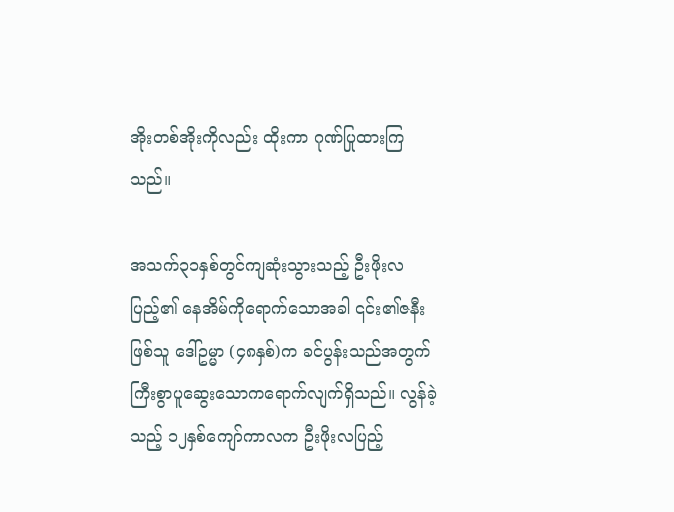အိုးတစ်အိုးကိုလည်း ထိုးကာ ဂုဏ်ပြုထားကြသည်။

အသက်၃၁နှစ်တွင်ကျဆုံးသွားသည့် ဦးဖိုးလပြည့်၏ နေအိမ်ကိုရောက်သောအခါ ၎င်း၏ဇနီးဖြစ်သူ ဒေါ်ဥမ္မာ (၄၈နှစ်)က ခင်ပွန်းသည်အတွက် ကြီးစွာပူဆွေးသောကရောက်လျက်ရှိသည်။ လွန်ခဲ့သည့် ၁၂နှစ်ကျော်ကာလက ဦးဖိုးလပြည့်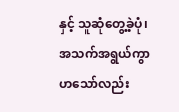နှင့် သူဆုံတွေ့ခဲ့ပုံ၊ အသက်အရွယ်ကွာဟသော်လည်း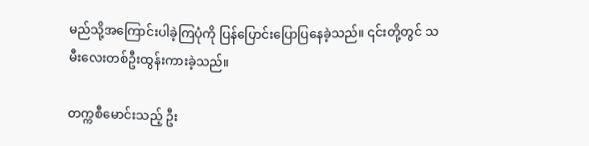မည်သို့အကြောင်းပါခဲ့ကြပုံကို ပြန်ပြောင်းပြောပြနေခဲ့သည်။ ၎င်းတို့တွင် သမီးလေးတစ်ဦးထွန်းကားခဲ့သည်။

တက္ကစီမောင်းသည့် ဦး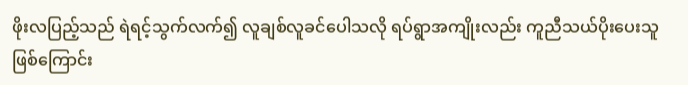ဖိုးလပြည့်သည် ရဲရင့်သွက်လက်၍ လူချစ်လူခင်ပေါသလို ရပ်ရွာအကျိုးလည်း ကူညီသယ်ပိုးပေးသူဖြစ်ကြောင်း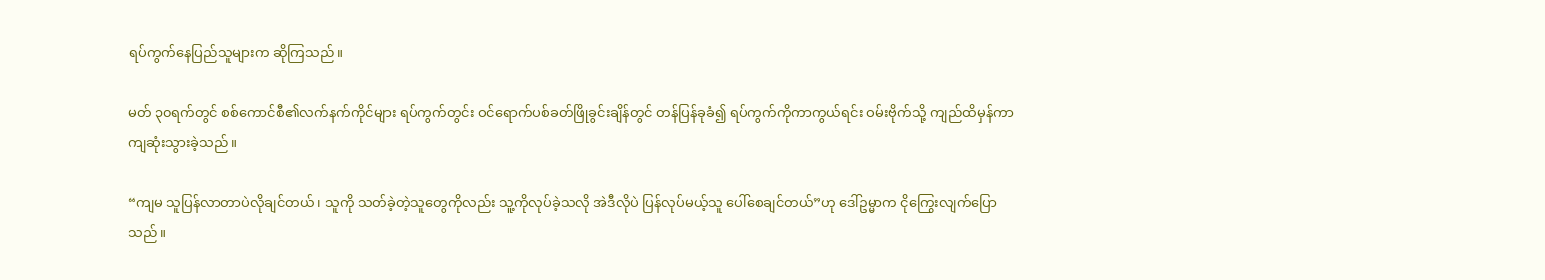ရပ်ကွက်နေပြည်သူများက ဆိုကြသည်။

မတ် ၃၀ရက်တွင် စစ်ကောင်စီ၏လက်နက်ကိုင်များ ရပ်ကွက်တွင်း ဝင်ရောက်ပစ်ခတ်ဖြိုခွင်းချိန်တွင် တန်ပြန်ခုခံ၍ ရပ်ကွက်ကိုကာကွယ်ရင်း ဝမ်းဗိုက်သို့ ကျည်ထိမှန်ကာ ကျဆုံးသွားခဲ့သည်။

“ကျမ သူပြန်လာတာပဲလိုချင်တယ်၊ သူကို သတ်ခဲ့တဲ့သူတွေကိုလည်း သူ့ကိုလုပ်ခဲ့သလို အဲဒီလိုပဲ ပြန်လုပ်မယ့်သူ ပေါ်စေချင်တယ်”ဟု ဒေါ်ဥမ္မာက ငိုကြွေးလျက်ပြောသည်။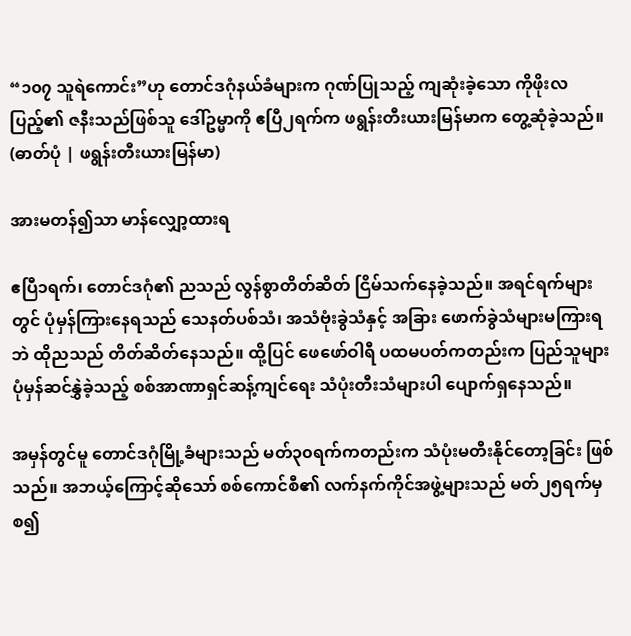“၁၀၇ သူရဲကောင်း”ဟု တောင်ဒဂုံနယ်ခံများက ဂုဏ်ပြုသည့် ကျဆုံးခဲ့သော ကိုဖိုးလပြည့်၏ ဇနီးသည်ဖြစ်သူ ဒေါ်ဥမ္မာကို ဧပြီ၂ရက်က ဖရွန်းတီးယားမြန်မာက တွေ့ဆုံခဲ့သည်။ (ဓာတ်ပုံ | ဖရွန်းတီးယားမြန်မာ)

အားမတန်၍သာ မာန်လျှော့ထားရ

ဧပြီ၁ရက်၊ တောင်ဒဂုံ၏ ညသည် လွန်စွာတိတ်ဆိတ် ငြိမ်သက်နေခဲ့သည်။ အရင်ရက်များတွင် ပုံမှန်ကြားနေရသည် သေနတ်ပစ်သံ၊ အသံဗုံးခွဲသံနှင့် အခြား ဖောက်ခွဲသံများမကြားရဘဲ ထိုညသည် တိတ်ဆိတ်နေသည်။ ထို့ပြင် ဖေဖော်ဝါရီ ပထမပတ်ကတည်းက ပြည်သူများ ပုံမှန်ဆင်နွှဲခဲ့သည့် စစ်အာဏာရှင်ဆန့်ကျင်ရေး သံပုံးတီးသံများပါ ပျောက်ရှနေသည်။

အမှန်တွင်မူ တောင်ဒဂုံမြို့ခံများသည် မတ်၃၀ရက်ကတည်းက သံပုံးမတီးနိုင်တော့ခြင်း ဖြစ်သည်။ အဘယ့်ကြောင့်ဆိုသော် စစ်ကောင်စီ၏ လက်နက်ကိုင်အဖွဲ့များသည် မတ်၂၅ရက်မှစ၍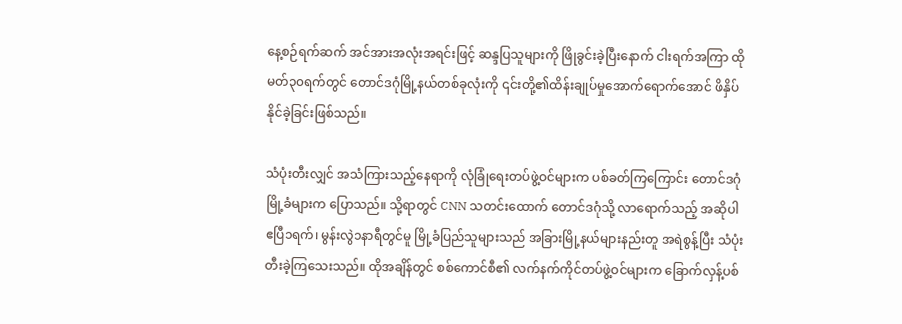နေ့စဉ်ရက်ဆက် အင်အားအလုံးအရင်းဖြင့် ဆန္ဒပြသူများကို ဖြိုခွင်းခဲ့ပြီးနောက် ငါးရက်အကြာ ထိုမတ်၃၀ရက်တွင် တောင်ဒဂုံမြို့နယ်တစ်ခုလုံးကို ၎င်းတို့၏ထိန်းချုပ်မှုအောက်ရောက်အောင် ဖိနှိပ်နိုင်ခဲ့ခြင်းဖြစ်သည်။

သံပုံးတီးလျှင် အသံကြားသည့်နေရာကို လုံခြုံရေးတပ်ဖွဲ့ဝင်များက ပစ်ခတ်ကြကြောင်း တောင်ဒဂုံမြို့ခံများက ပြောသည်။ သို့ရာတွင် CNN သတင်းထောက် တောင်ဒဂုံသို့ လာရောက်သည့် အဆိုပါ ဧပြီ၁ရက်၊ မွန်းလွဲ၁နာရီတွင်မူ မြို့ခံပြည်သူများသည် အခြားမြို့နယ်များနည်းတူ အရဲစွန့်ပြီး သံပုံးတီးခဲ့ကြသေးသည်။ ထိုအချိန်တွင် စစ်ကောင်စီ၏ လက်နက်ကိုင်တပ်ဖွဲ့ဝင်များက ခြောက်လှန့်ပစ်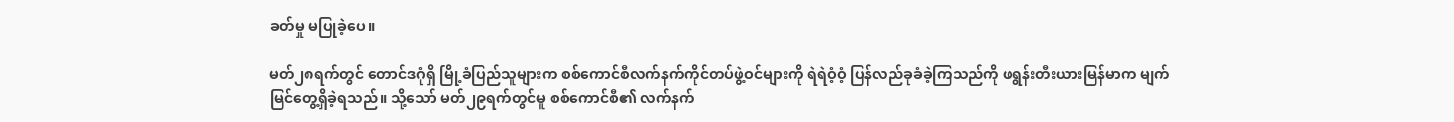ခတ်မှု မပြုခဲ့ပေ။

မတ်၂၈ရက်တွင် တောင်ဒဂုံရှိ မြို့ခံပြည်သူများက စစ်ကောင်စီလက်နက်ကိုင်တပ်ဖွဲ့ဝင်များကို ရဲရဲဝံ့ဝံ့ ပြန်လည်ခုခံခဲ့ကြသည်ကို ဖရွန်းတီးယားမြန်မာက မျက်မြင်တွေ့ရှိခဲ့ရသည်။ သို့သော် မတ်၂၉ရက်တွင်မူ စစ်ကောင်စီ၏ လက်နက်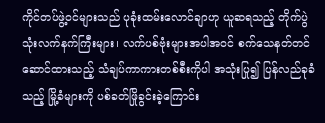ကိုင်တပ်ဖွဲ့ဝင်များသည် ပုခုံးထမ်းလောင်ချာဟု ယူဆရသည့် တိုက်ပွဲသုံးလက်နက်ကြီးများ၊ လက်ပစ်ဗုံးများအပါအဝင် စက်သေနတ်တင်ဆောင်ထားသည့် သံချပ်ကာကားတစ်စီးကိုပါ အသုံးပြု၍ ပြန်လည်ခုခံသည့် မြို့ခံများကို ပစ်ခတ်ဖြိုခွင်းခဲ့ကြောင်း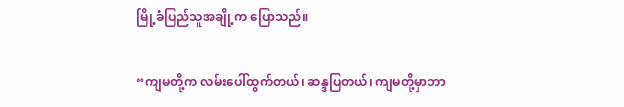မြို့ခံပြည်သူအချို့က ပြောသည်။

“ကျမတို့က လမ်းပေါ်ထွက်တယ်၊ ဆန္ဒပြတယ်၊ ကျမတို့မှာဘာ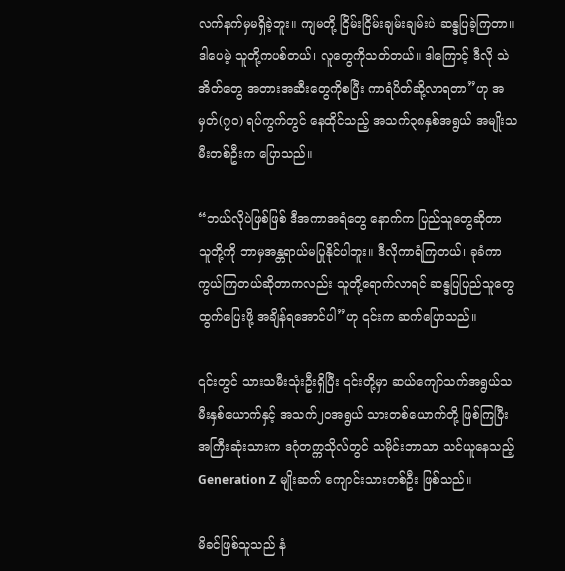လက်နက်မှမရှိခဲ့ဘူး။ ကျမတို့ ငြိမ်းငြိမ်းချမ်းချမ်းပဲ ဆန္ဒပြခဲ့ကြတာ။ ဒါပေမဲ့ သူတို့ကပစ်တယ်၊ လူတွေကိုသတ်တယ်။ ဒါကြောင့် ဒီလို သဲအိတ်တွေ အတားအဆီးတွေကိုစပြီး ကာရံပိတ်ဆို့လာရတာ”ဟု အမှတ်(၇၀) ရပ်ကွက်တွင် နေထိုင်သည့် အသက်၃၈နှစ်အရွယ် အမျိုးသမီးတစ်ဦးက ပြောသည်။

“ဘယ်လိုပဲဖြစ်ဖြစ် ဒီအကာအရံတွေ နောက်က ပြည်သူတွေဆိုတာ သူတို့ကို ဘာမှအန္တရာယ်မပြုနိုင်ပါဘူး။ ဒီလိုကာရံကြတယ်၊ ခုခံကာကွယ်ကြတယ်ဆိုတာကလည်း သူတို့ရောက်လာရင် ဆန္ဒပြပြည်သူတွေ ထွက်ပြေးဖို့ အချိန်ရအောင်ပါ”ဟု ၎င်းက ဆက်ပြောသည်။

၎င်းတွင် သားသမီးသုံးဦးရှိပြီး ၎င်းတို့မှာ ဆယ်ကျော်သက်အရွယ်သမီးနှစ်ယောက်နှင့် အသက်၂၀အရွယ် သားတစ်ယောက်တို့ ဖြစ်ကြပြီး အကြီးဆုံးသားက ဒဂုံတက္ကသိုလ်တွင် သမိုင်းဘာသာ သင်ယူနေသည့် Generation Z မျိုးဆက် ကျောင်းသားတစ်ဦး ဖြစ်သည်။

မိခင်ဖြစ်သူသည် နံ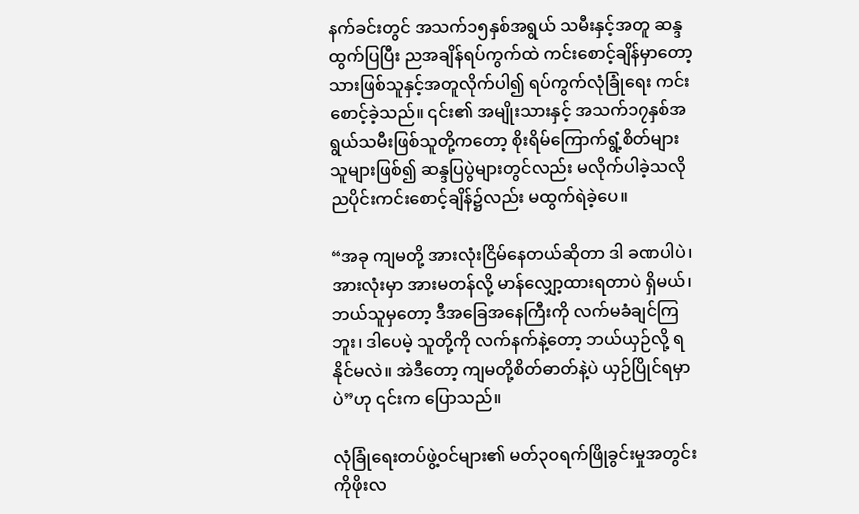နက်ခင်းတွင် အသက်၁၅နှစ်အရွယ် သမီးနှင့်အတူ ဆန္ဒထွက်ပြပြီး ညအချိန်ရပ်ကွက်ထဲ ကင်းစောင့်ချိန်မှာတော့ သားဖြစ်သူနှင့်အတူလိုက်ပါ၍ ရပ်ကွက်လုံခြုံရေး ကင်းစောင့်ခဲ့သည်။ ၎င်း၏ အမျိုးသားနှင့် အသက်၁၇နှစ်အရွယ်သမီးဖြစ်သူတို့ကတော့ စိုးရိမ်ကြောက်ရွံ့စိတ်များသူများဖြစ်၍ ဆန္ဒပြပွဲများတွင်လည်း မလိုက်ပါခဲ့သလို ညပိုင်းကင်းစောင့်ချိန်၌လည်း မထွက်ရဲခဲ့ပေ။

“အခု ကျမတို့ အားလုံးငြိမ်နေတယ်ဆိုတာ ဒါ ခဏပါပဲ၊ အားလုံးမှာ အားမတန်လို့ မာန်လျှော့ထားရတာပဲ ရှိမယ်၊ ဘယ်သူမှတော့ ဒီအခြေအနေကြီးကို လက်မခံချင်ကြဘူး၊ ဒါပေမဲ့ သူတို့ကို လက်နက်နဲ့တော့ ဘယ်ယှဉ်လို့ ရနိုင်မလဲ။ အဲဒီတော့ ကျမတို့စိတ်ဓာတ်နဲ့ပဲ ယှဉ်ပြိုင်ရမှာပဲ”ဟု ၎င်းက ပြောသည်။

လုံခြုံရေးတပ်ဖွဲ့ဝင်များ၏ မတ်၃၀ရက်ဖြိုခွင်းမှုအတွင်း ကိုဖိုးလ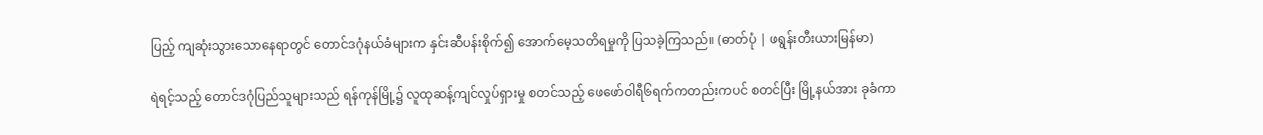ပြည့် ကျဆုံးသွားသောနေရာတွင် တောင်ဒဂုံနယ်ခံများက နှင်းဆီပန်းစိုက်၍ အောက်မေ့သတိရမှုကို ပြသခဲ့ကြသည်။ (ဓာတ်ပုံ | ဖရွန်းတီးယားမြန်မာ)

ရဲရင့်သည့် တောင်ဒဂုံပြည်သူများသည် ရန်ကုန်မြို့၌ လူထုဆန့်ကျင်လှုပ်ရှားမှု စတင်သည့် ဖေဖော်ဝါရီ၆ရက်ကတည်းကပင် စတင်ပြီး မြို့နယ်အား ခုခံကာ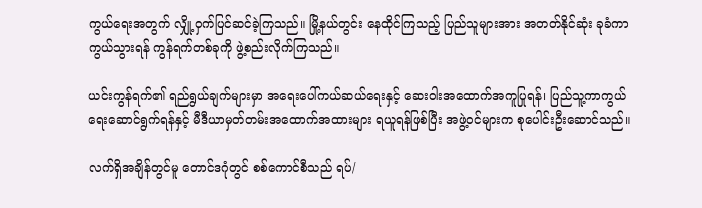ကွယ်ရေးအတွက် လျှို့ဝှက်ပြင်ဆင်ခဲ့ကြသည်။ မြို့နယ်တွင်း နေထိုင်ကြသည့် ပြည်သူများအား အတတ်နိုင်ဆုံး ခုခံကာကွယ်သွားရန် ကွန်ရက်တစ်ခုကို ဖွဲ့စည်းလိုက်ကြသည်။

ယင်းကွန်ရက်၏ ရည်ရွယ်ချက်များမှာ အရေးပေါ်ကယ်ဆယ်ရေးနှင့် ဆေးဝါးအထောက်အကူပြုရန်၊ ပြည်သူ့ကာကွယ်ရေးဆောင်ရွက်ရန်နှင့် မီဒီယာမှတ်တမ်းအထောက်အထားများ ရယူရန်ဖြစ်ပြီး အဖွဲ့ဝင်များက စုပေါင်းဦးဆောင်သည်။

လက်ရှိအချိန်တွင်မူ တောင်ဒဂုံတွင် စစ်ကောင်စီသည် ရပ်/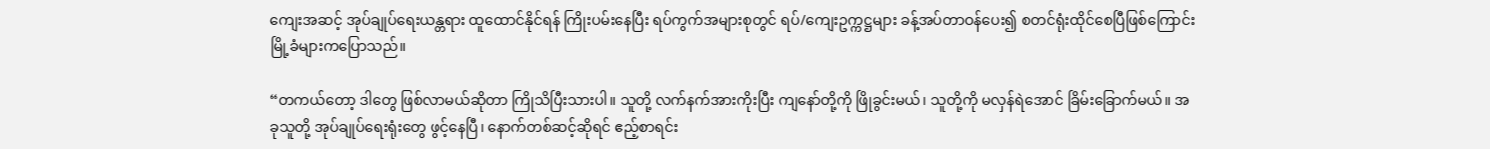ကျေးအဆင့် အုပ်ချုပ်ရေးယန္တရား ထူထောင်နိုင်ရန် ကြိုးပမ်းနေပြီး ရပ်ကွက်အများစုတွင် ရပ်/ကျေးဥက္ကဋ္ဌများ ခန့်အပ်တာဝန်ပေး၍ စတင်ရုံးထိုင်စေပြီဖြစ်ကြောင်း မြို့ခံများကပြောသည်။

“တကယ်တော့ ဒါတွေ ဖြစ်လာမယ်ဆိုတာ ကြိုသိပြီးသားပါ။ သူတို့ လက်နက်အားကိုးပြီး ကျနော်တို့ကို ဖြိုခွင်းမယ်၊ သူတို့ကို မလှန်ရဲအောင် ခြိမ်းခြောက်မယ်။ အခုသူတို့ အုပ်ချုပ်ရေးရုံးတွေ ဖွင့်နေပြီ၊ နောက်တစ်ဆင့်ဆိုရင် ဧည့်စာရင်း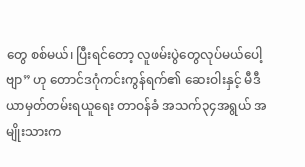တွေ စစ်မယ်၊ ပြီးရင်တော့ လူဖမ်းပွဲတွေလုပ်မယ်ပေါ့ဗျာ” ဟု တောင်ဒဂုံကင်းကွန်ရက်၏ ဆေးဝါးနှင့် မီဒီယာမှတ်တမ်းရယူရေး တာဝန်ခံ အသက်၃၄အရွယ် အမျိုးသားက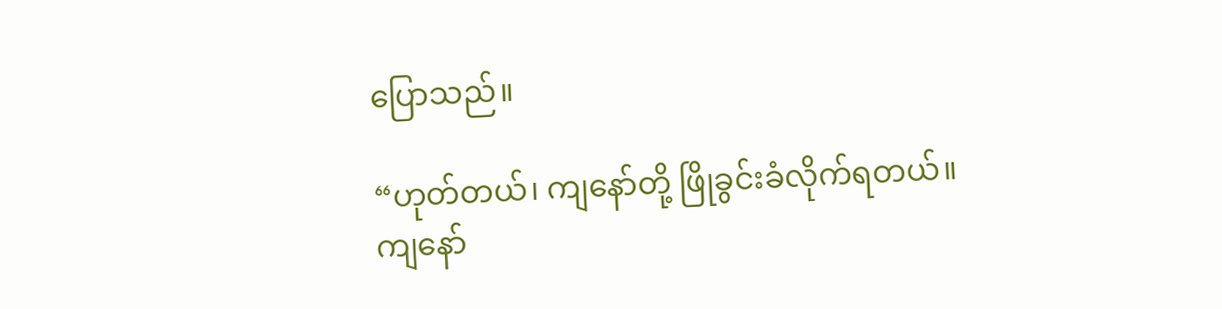ပြောသည်။

“ဟုတ်တယ်၊ ကျနော်တို့ ဖြိုခွင်းခံလိုက်ရတယ်။ ကျနော်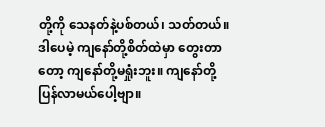တို့ကို သေနတ်နဲ့ပစ်တယ်၊ သတ်တယ်။ ဒါပေမဲ့ ကျနော်တို့စိတ်ထဲမှာ တွေးတာတော့ ကျနော်တို့မရှုံးဘူး။ ကျနော်တို့ပြန်လာမယ်ပေါ့ဗျာ။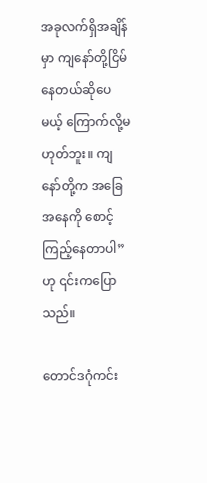အခုလက်ရှိအချိန်မှာ ကျနော်တို့ငြိမ်နေတယ်ဆိုပေမယ့် ကြောက်လို့မဟုတ်ဘူး။ ကျနော်တို့က အခြေအနေကို စောင့်ကြည့်နေတာပါ”ဟု ၎င်းကပြောသည်။

တောင်ဒဂုံကင်း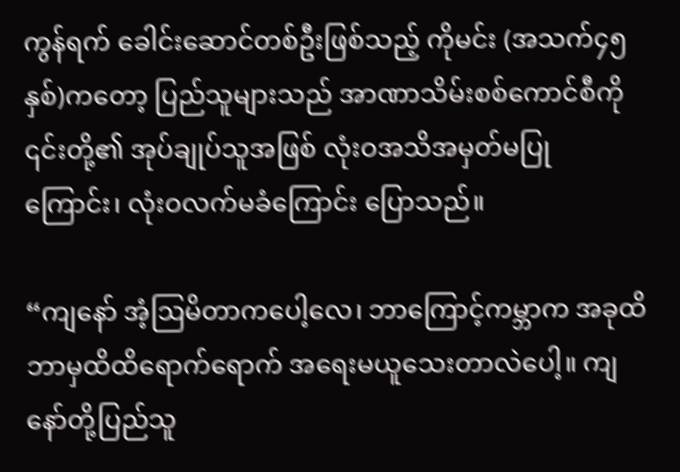ကွန်ရက် ခေါင်းဆောင်တစ်ဦးဖြစ်သည့် ကိုမင်း (အသက်၄၅နှစ်)ကတော့ ပြည်သူများသည် အာဏာသိမ်းစစ်ကောင်စီကို ၎င်းတို့၏ အုပ်ချုပ်သူအဖြစ် လုံးဝအသိအမှတ်မပြုကြောင်း၊ လုံးဝလက်မခံကြောင်း ပြောသည်။

“ကျနော် အံ့ဩမိတာကပေါ့လေ၊ ဘာကြောင့်ကမ္ဘာက အခုထိ ဘာမှထိထိရောက်ရောက် အရေးမယူသေးတာလဲပေါ့။ ကျနော်တို့ပြည်သူ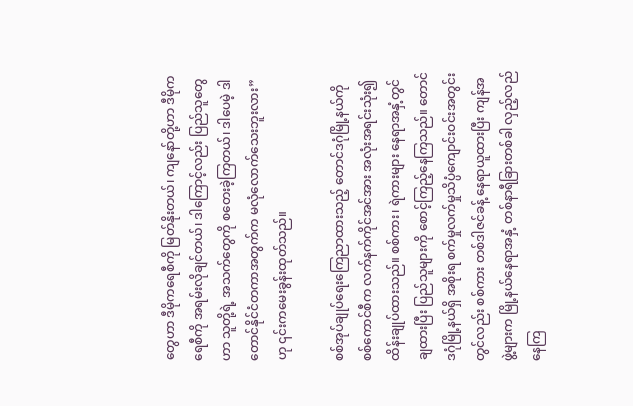တွေဟာ ဒီမိုကရေစီကို မြတ်နိုးတယ်၊ ကျနော်တို့ဟာ ဒီမိုကရေစီကို အရမ်းလိုချင်တယ်၊ ဒါကြောင့်လည်း ပြည်သူတွေဟာ သူတို့ရဲ့ အသက်တွေကို စတေးခဲ့ကြတယ်၊ ဒါပေမဲ့ ဒါတောင်နိုင်ငံတကာအတွက်က မလုံလောက်သေးဘူးလား” ဟု ၎င်းကမေးခွန်းထုတ်သည်။

စစ်အုပ်ချုပ်ရေးကြေညာထားသည့် တောင်ဒဂုံမြို့နယ်ကို စစ်ကောင်စီက လက်နက်ကိုင်အင်အား အလုံးအရင်းသုံး၍ ထိန်းချုပ်ထားသည်။ စစ်ကား၊ ရဲကားများ နေရာအနှံ့တွင်ချထားပြီး ပြည်သူများကို စောင့်ကြည့်နေကြသည်။ တောင်ဒဂုံမြို့နယ်ရှိ အစိုးရ စက်မှုလက်မှုသိပ္ပံကျောင်းဝင်းအတွင်းတွင်လည်း စစ်ကား တစ်ဒါဇင်ခန့် နေရာယူထားပြီး ကျန်အဖွဲ့များက မြို့နယ်နေရာအနှံ့ တစ်နာရီခြားတစ်ခါ လှည့်လည်နေကြ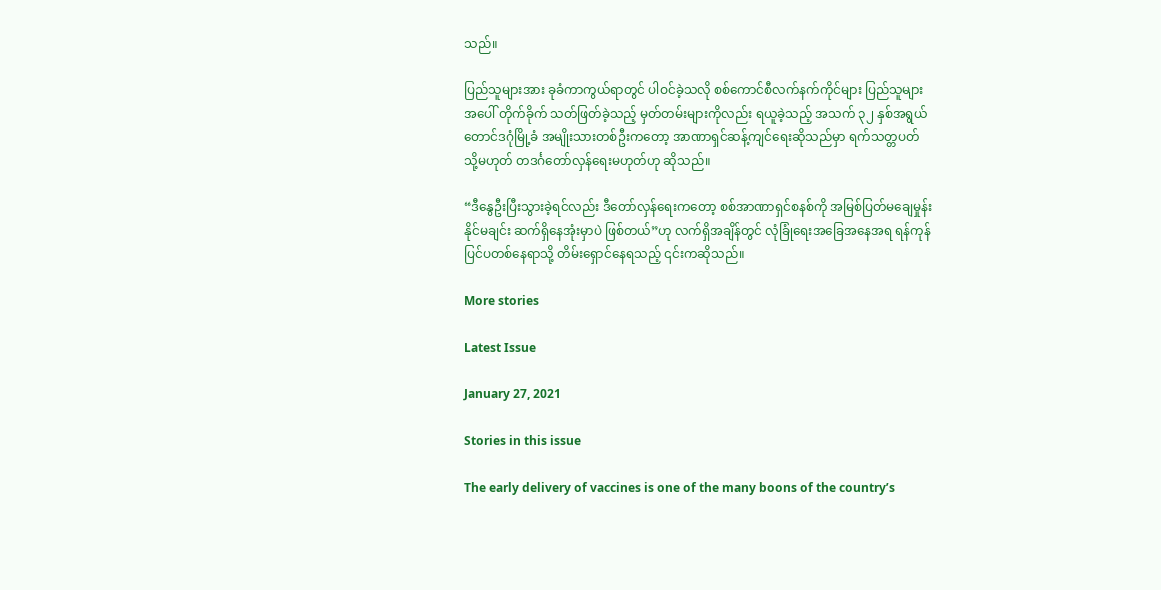သည်။

ပြည်သူများအား ခုခံကာကွယ်ရာတွင် ပါဝင်ခဲ့သလို စစ်ကောင်စီလက်နက်ကိုင်များ ပြည်သူများအပေါ် တိုက်ခိုက် သတ်ဖြတ်ခဲ့သည့် မှတ်တမ်းများကိုလည်း ရယူခဲ့သည့် အသက် ၃၂ နှစ်အရွယ် တောင်ဒဂုံမြို့ခံ အမျိုးသားတစ်ဦးကတော့ အာဏာရှင်ဆန့်ကျင်ရေးဆိုသည်မှာ ရက်သတ္တပတ် သို့မဟုတ် တဒင်္ဂတော်လှန်ရေးမဟုတ်ဟု ဆိုသည်။

“ဒီနွေဦးပြီးသွားခဲ့ရင်လည်း ဒီတော်လှန်ရေးကတော့ စစ်အာဏာရှင်စနစ်ကို အမြစ်ပြတ်မချေမှုန်းနိုင်မချင်း ဆက်ရှိနေအုံးမှာပဲ ဖြစ်တယ်”ဟု လက်ရှိအချိန်တွင် လုံခြုံရေးအခြေအနေအရ ရန်ကုန်ပြင်ပတစ်နေရာသို့ တိမ်းရှောင်နေရသည့် ၎င်းကဆိုသည်။

More stories

Latest Issue

January 27, 2021

Stories in this issue

The early delivery of vaccines is one of the many boons of the country’s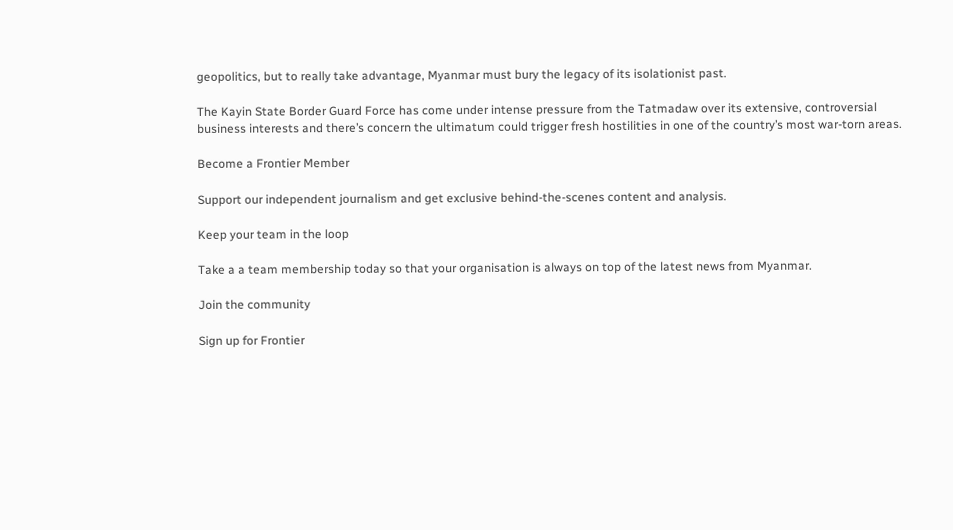geopolitics, but to really take advantage, Myanmar must bury the legacy of its isolationist past.

The Kayin State Border Guard Force has come under intense pressure from the Tatmadaw over its extensive, controversial business interests and there’s concern the ultimatum could trigger fresh hostilities in one of the country’s most war-torn areas.

Become a Frontier Member

Support our independent journalism and get exclusive behind-the-scenes content and analysis.

Keep your team in the loop

Take a a team membership today so that your organisation is always on top of the latest news from Myanmar.

Join the community

Sign up for Frontier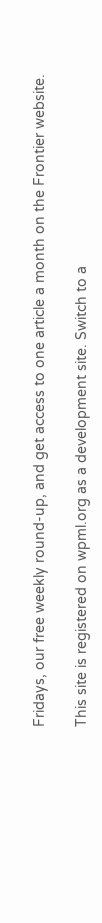Fridays, our free weekly round-up, and get access to one article a month on the Frontier website.

This site is registered on wpml.org as a development site. Switch to a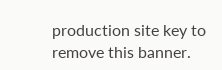production site key to remove this banner.